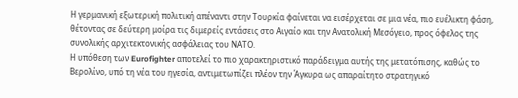Η γερμανική εξωτερική πολιτική απέναντι στην Τουρκία φαίνεται να εισέρχεται σε μια νέα, πιο ευέλικτη φάση, θέτοντας σε δεύτερη μοίρα τις διμερείς εντάσεις στο Αιγαίο και την Ανατολική Μεσόγειο, προς όφελος της συνολικής αρχιτεκτονικής ασφάλειας του ΝΑΤΟ.
Η υπόθεση των Eurofighter αποτελεί το πιο χαρακτηριστικό παράδειγμα αυτής της μετατόπισης, καθώς το Βερολίνο, υπό τη νέα του ηγεσία, αντιμετωπίζει πλέον την Άγκυρα ως απαραίτητο στρατηγικό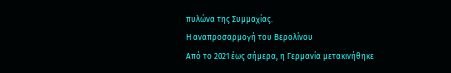πυλώνα της Συμμαχίας.
Η αναπροσαρμογή του Βερολίνου
Από το 2021 έως σήμερα, η Γερμανία μετακινήθηκε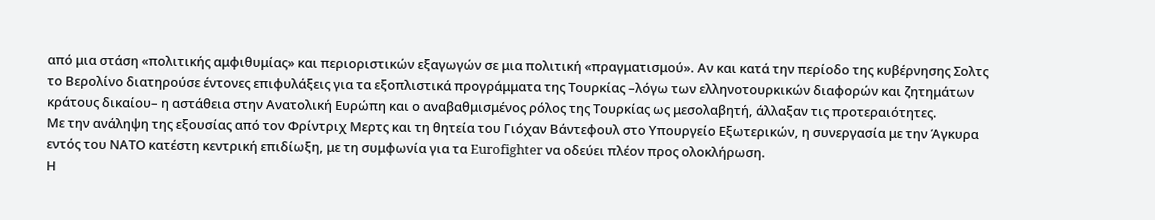από μια στάση «πολιτικής αμφιθυμίας» και περιοριστικών εξαγωγών σε μια πολιτική «πραγματισμού». Αν και κατά την περίοδο της κυβέρνησης Σολτς το Βερολίνο διατηρούσε έντονες επιφυλάξεις για τα εξοπλιστικά προγράμματα της Τουρκίας –λόγω των ελληνοτουρκικών διαφορών και ζητημάτων κράτους δικαίου– η αστάθεια στην Ανατολική Ευρώπη και ο αναβαθμισμένος ρόλος της Τουρκίας ως μεσολαβητή, άλλαξαν τις προτεραιότητες.
Με την ανάληψη της εξουσίας από τον Φρίντριχ Μερτς και τη θητεία του Γιόχαν Βάντεφουλ στο Υπουργείο Εξωτερικών, η συνεργασία με την Άγκυρα εντός του ΝΑΤΟ κατέστη κεντρική επιδίωξη, με τη συμφωνία για τα Eurofighter να οδεύει πλέον προς ολοκλήρωση.
Η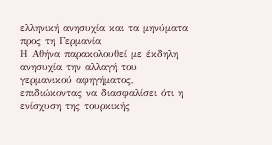ελληνική ανησυχία και τα μηνύματα προς τη Γερμανία
Η Αθήνα παρακολουθεί με έκδηλη ανησυχία την αλλαγή του γερμανικού αφηγήματος, επιδιώκοντας να διασφαλίσει ότι η ενίσχυση της τουρκικής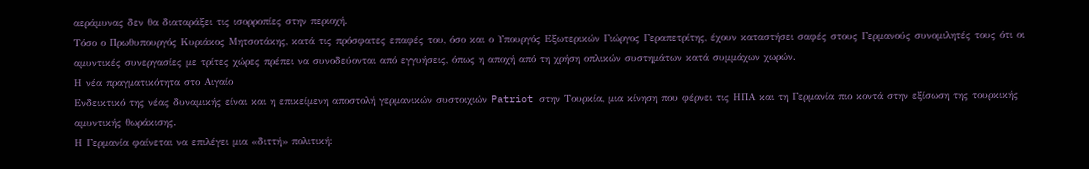αεράμυνας δεν θα διαταράξει τις ισορροπίες στην περιοχή.
Τόσο ο Πρωθυπουργός Κυριάκος Μητσοτάκης, κατά τις πρόσφατες επαφές του, όσο και ο Υπουργός Εξωτερικών Γιώργος Γεραπετρίτης, έχουν καταστήσει σαφές στους Γερμανούς συνομιλητές τους ότι οι αμυντικές συνεργασίες με τρίτες χώρες πρέπει να συνοδεύονται από εγγυήσεις, όπως η αποχή από τη χρήση οπλικών συστημάτων κατά συμμάχων χωρών.
Η νέα πραγματικότητα στο Αιγαίο
Ενδεικτικό της νέας δυναμικής είναι και η επικείμενη αποστολή γερμανικών συστοιχιών Patriot στην Τουρκία, μια κίνηση που φέρνει τις ΗΠΑ και τη Γερμανία πιο κοντά στην εξίσωση της τουρκικής αμυντικής θωράκισης.
Η Γερμανία φαίνεται να επιλέγει μια «διττή» πολιτική: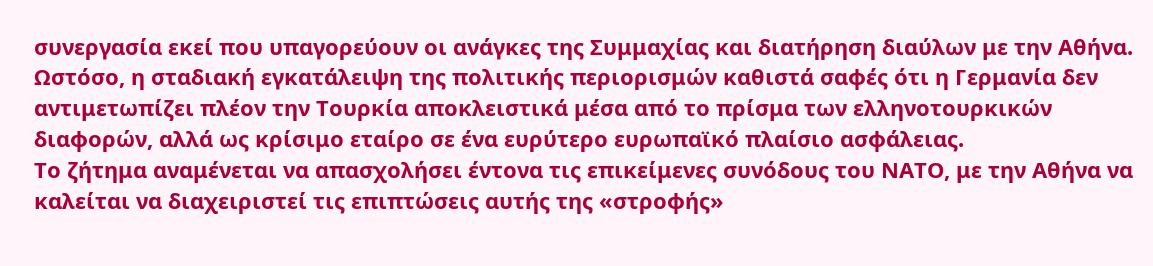συνεργασία εκεί που υπαγορεύουν οι ανάγκες της Συμμαχίας και διατήρηση διαύλων με την Αθήνα.
Ωστόσο, η σταδιακή εγκατάλειψη της πολιτικής περιορισμών καθιστά σαφές ότι η Γερμανία δεν αντιμετωπίζει πλέον την Τουρκία αποκλειστικά μέσα από το πρίσμα των ελληνοτουρκικών διαφορών, αλλά ως κρίσιμο εταίρο σε ένα ευρύτερο ευρωπαϊκό πλαίσιο ασφάλειας.
Το ζήτημα αναμένεται να απασχολήσει έντονα τις επικείμενες συνόδους του ΝΑΤΟ, με την Αθήνα να καλείται να διαχειριστεί τις επιπτώσεις αυτής της «στροφής»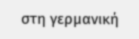στη γερμανική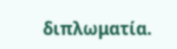διπλωματία.